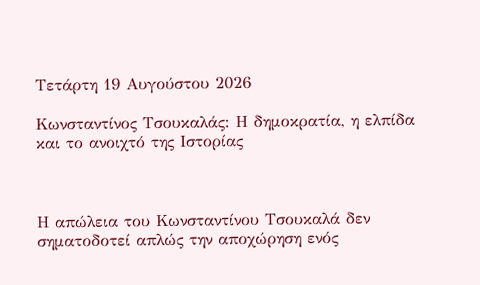Τετάρτη 19 Αυγούστου 2026

Κωνσταντίνος Τσουκαλάς: Η δημοκρατία, η ελπίδα και το ανοιχτό της Ιστορίας



Η απώλεια του Κωνσταντίνου Τσουκαλά δεν σηματοδοτεί απλώς την αποχώρηση ενός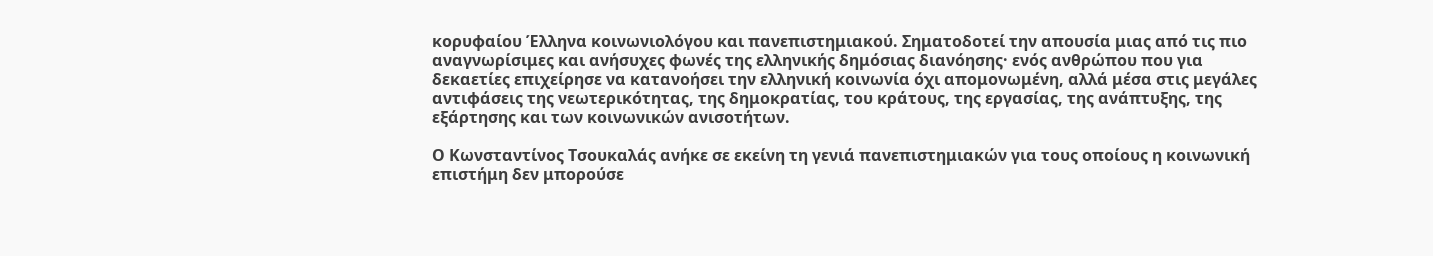κορυφαίου Έλληνα κοινωνιολόγου και πανεπιστημιακού. Σηματοδοτεί την απουσία μιας από τις πιο αναγνωρίσιμες και ανήσυχες φωνές της ελληνικής δημόσιας διανόησης· ενός ανθρώπου που για δεκαετίες επιχείρησε να κατανοήσει την ελληνική κοινωνία όχι απομονωμένη, αλλά μέσα στις μεγάλες αντιφάσεις της νεωτερικότητας, της δημοκρατίας, του κράτους, της εργασίας, της ανάπτυξης, της εξάρτησης και των κοινωνικών ανισοτήτων.

Ο Κωνσταντίνος Τσουκαλάς ανήκε σε εκείνη τη γενιά πανεπιστημιακών για τους οποίους η κοινωνική επιστήμη δεν μπορούσε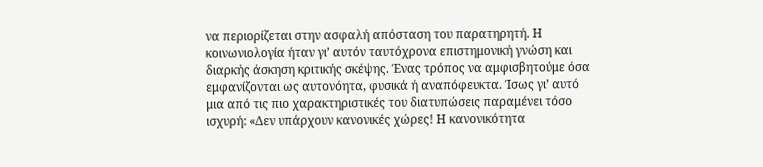να περιορίζεται στην ασφαλή απόσταση του παρατηρητή. Η κοινωνιολογία ήταν γι’ αυτόν ταυτόχρονα επιστημονική γνώση και διαρκής άσκηση κριτικής σκέψης. Ένας τρόπος να αμφισβητούμε όσα εμφανίζονται ως αυτονόητα, φυσικά ή αναπόφευκτα. Ίσως γι’ αυτό μια από τις πιο χαρακτηριστικές του διατυπώσεις παραμένει τόσο ισχυρή: «Δεν υπάρχουν κανονικές χώρες! Η κανονικότητα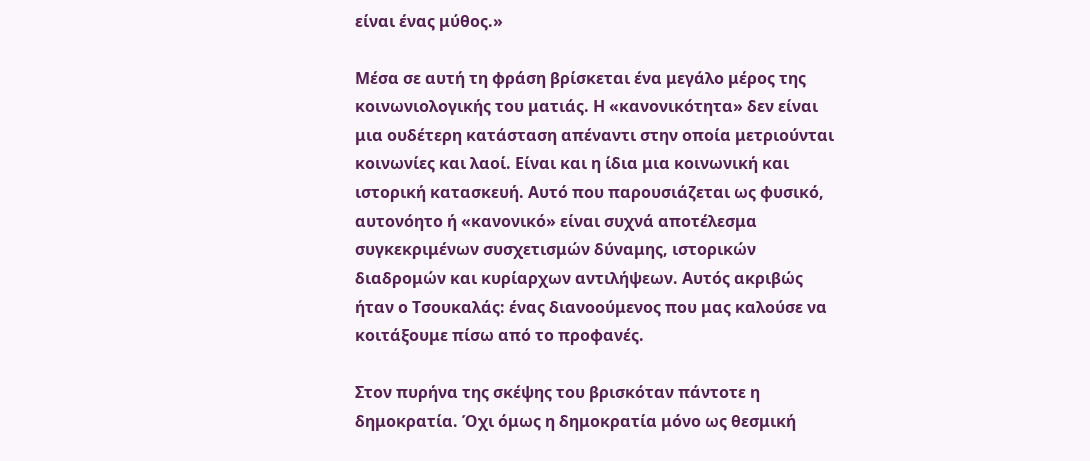είναι ένας μύθος.»

Μέσα σε αυτή τη φράση βρίσκεται ένα μεγάλο μέρος της κοινωνιολογικής του ματιάς. Η «κανονικότητα» δεν είναι μια ουδέτερη κατάσταση απέναντι στην οποία μετριούνται κοινωνίες και λαοί. Είναι και η ίδια μια κοινωνική και ιστορική κατασκευή. Αυτό που παρουσιάζεται ως φυσικό, αυτονόητο ή «κανονικό» είναι συχνά αποτέλεσμα συγκεκριμένων συσχετισμών δύναμης, ιστορικών διαδρομών και κυρίαρχων αντιλήψεων. Αυτός ακριβώς ήταν ο Τσουκαλάς: ένας διανοούμενος που μας καλούσε να κοιτάξουμε πίσω από το προφανές.

Στον πυρήνα της σκέψης του βρισκόταν πάντοτε η δημοκρατία. Όχι όμως η δημοκρατία μόνο ως θεσμική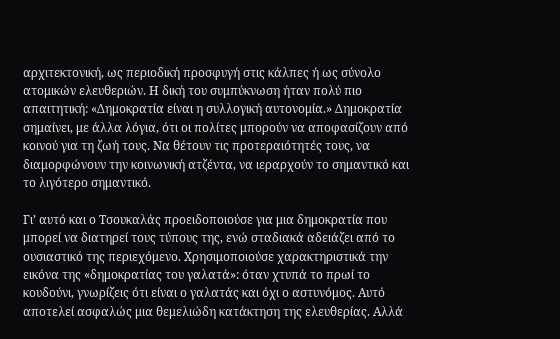αρχιτεκτονική, ως περιοδική προσφυγή στις κάλπες ή ως σύνολο ατομικών ελευθεριών. Η δική του συμπύκνωση ήταν πολύ πιο απαιτητική: «Δημοκρατία είναι η συλλογική αυτονομία.» Δημοκρατία σημαίνει, με άλλα λόγια, ότι οι πολίτες μπορούν να αποφασίζουν από κοινού για τη ζωή τους. Να θέτουν τις προτεραιότητές τους, να διαμορφώνουν την κοινωνική ατζέντα, να ιεραρχούν το σημαντικό και το λιγότερο σημαντικό.

Γι’ αυτό και ο Τσουκαλάς προειδοποιούσε για μια δημοκρατία που μπορεί να διατηρεί τους τύπους της, ενώ σταδιακά αδειάζει από το ουσιαστικό της περιεχόμενο. Χρησιμοποιούσε χαρακτηριστικά την εικόνα της «δημοκρατίας του γαλατά»: όταν χτυπά το πρωί το κουδούνι, γνωρίζεις ότι είναι ο γαλατάς και όχι ο αστυνόμος. Αυτό αποτελεί ασφαλώς μια θεμελιώδη κατάκτηση της ελευθερίας. Αλλά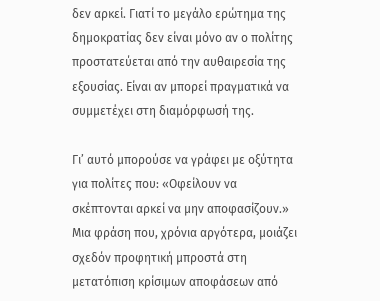δεν αρκεί. Γιατί το μεγάλο ερώτημα της δημοκρατίας δεν είναι μόνο αν ο πολίτης προστατεύεται από την αυθαιρεσία της εξουσίας. Είναι αν μπορεί πραγματικά να συμμετέχει στη διαμόρφωσή της.

Γι’ αυτό μπορούσε να γράφει με οξύτητα για πολίτες που: «Οφείλουν να σκέπτονται αρκεί να μην αποφασίζουν.» Μια φράση που, χρόνια αργότερα, μοιάζει σχεδόν προφητική μπροστά στη μετατόπιση κρίσιμων αποφάσεων από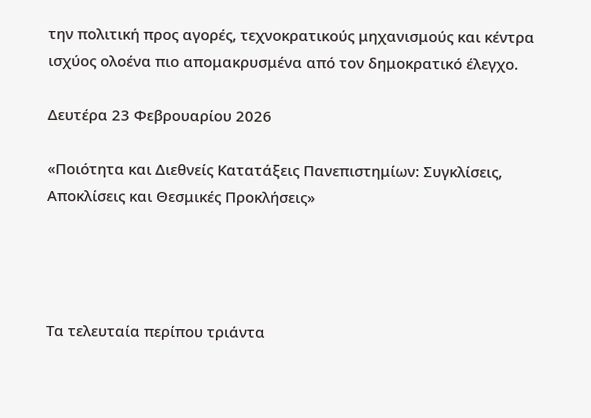την πολιτική προς αγορές, τεχνοκρατικούς μηχανισμούς και κέντρα ισχύος ολοένα πιο απομακρυσμένα από τον δημοκρατικό έλεγχο.

Δευτέρα 23 Φεβρουαρίου 2026

«Ποιότητα και Διεθνείς Κατατάξεις Πανεπιστημίων: Συγκλίσεις, Αποκλίσεις και Θεσμικές Προκλήσεις»




Τα τελευταία περίπου τριάντα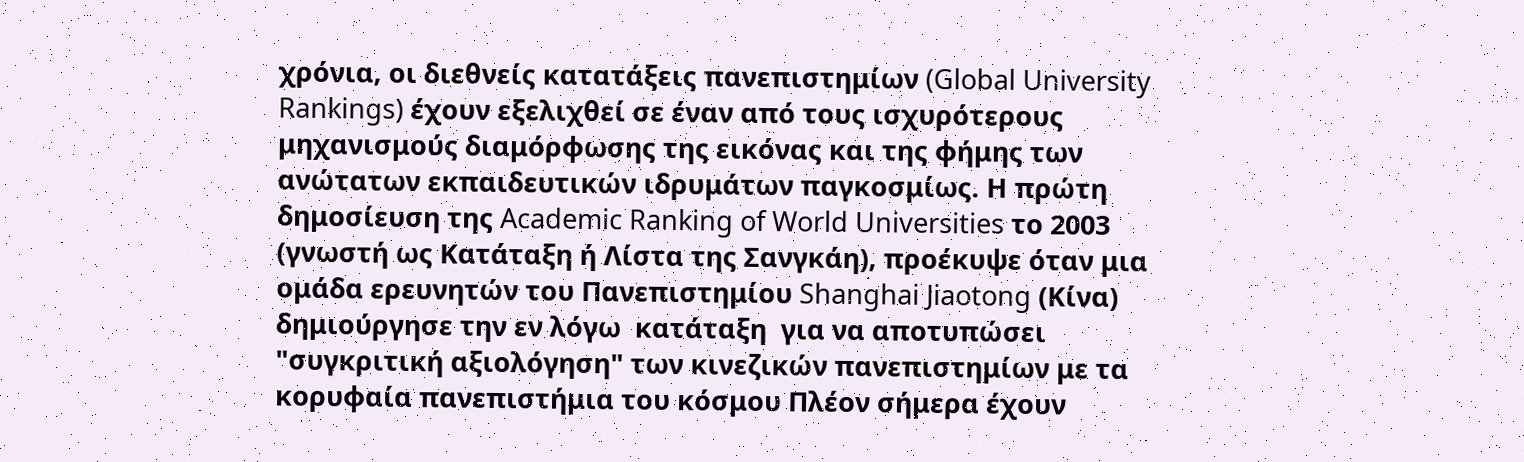χρόνια, οι διεθνείς κατατάξεις πανεπιστημίων (Global University Rankings) έχουν εξελιχθεί σε έναν από τους ισχυρότερους μηχανισμούς διαμόρφωσης της εικόνας και της φήμης των ανώτατων εκπαιδευτικών ιδρυμάτων παγκοσμίως. Η πρώτη δημοσίευση της Academic Ranking of World Universities το 2003 (γνωστή ως Κατάταξη ή Λίστα της Σανγκάη), προέκυψε όταν μια ομάδα ερευνητών του Πανεπιστημίου Shanghai Jiaotong (Κίνα) δημιούργησε την εν λόγω  κατάταξη  για να αποτυπώσει  "συγκριτική αξιολόγηση" των κινεζικών πανεπιστημίων με τα κορυφαία πανεπιστήμια του κόσμου Πλέον σήμερα έχουν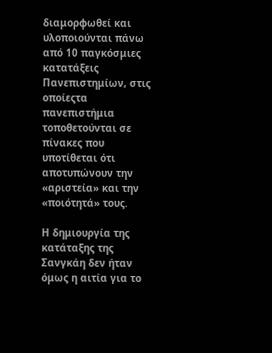διαμορφωθεί και υλοποιούνται πάνω από 10 παγκόσμιες κατατάξεις Πανεπιστημίων, στις οποίεςτα πανεπιστήμια τοποθετούνται σε πίνακες που υποτίθεται ότι αποτυπώνουν την «αριστεία» και την «ποιότητά» τους.

Η δημιουργία της κατάταξης της Σανγκάη δεν ήταν όμως η αιτία για το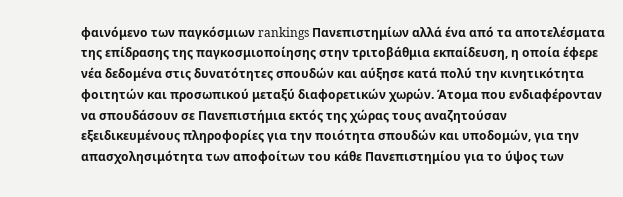φαινόμενο των παγκόσμιων rankings Πανεπιστημίων αλλά ένα από τα αποτελέσματα της επίδρασης της παγκοσμιοποίησης στην τριτοβάθμια εκπαίδευση, η οποία έφερε νέα δεδομένα στις δυνατότητες σπουδών και αύξησε κατά πολύ την κινητικότητα φοιτητών και προσωπικού μεταξύ διαφορετικών χωρών. Άτομα που ενδιαφέρονταν να σπουδάσουν σε Πανεπιστήμια εκτός της χώρας τους αναζητούσαν εξειδικευμένους πληροφορίες για την ποιότητα σπουδών και υποδομών, για την απασχολησιμότητα των αποφοίτων του κάθε Πανεπιστημίου για το ύψος των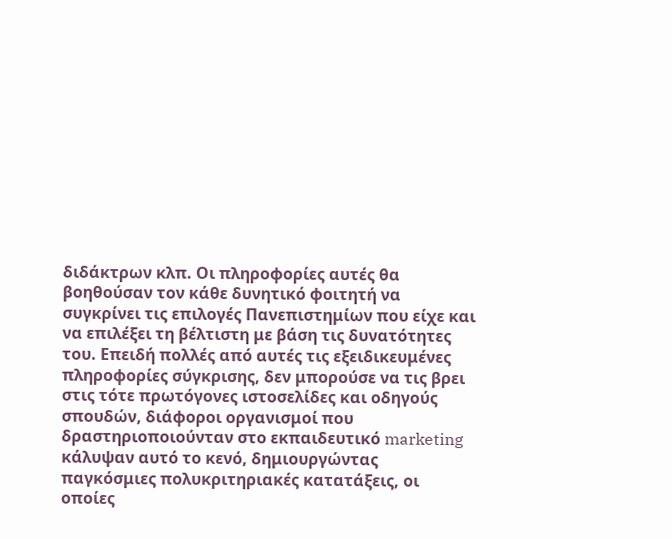διδάκτρων κλπ. Οι πληροφορίες αυτές θα βοηθούσαν τον κάθε δυνητικό φοιτητή να συγκρίνει τις επιλογές Πανεπιστημίων που είχε και να επιλέξει τη βέλτιστη με βάση τις δυνατότητες του. Επειδή πολλές από αυτές τις εξειδικευμένες πληροφορίες σύγκρισης, δεν μπορούσε να τις βρει στις τότε πρωτόγονες ιστοσελίδες και οδηγούς σπουδών, διάφοροι οργανισμοί που δραστηριοποιούνταν στο εκπαιδευτικό marketing κάλυψαν αυτό το κενό, δημιουργώντας παγκόσμιες πολυκριτηριακές κατατάξεις, οι οποίες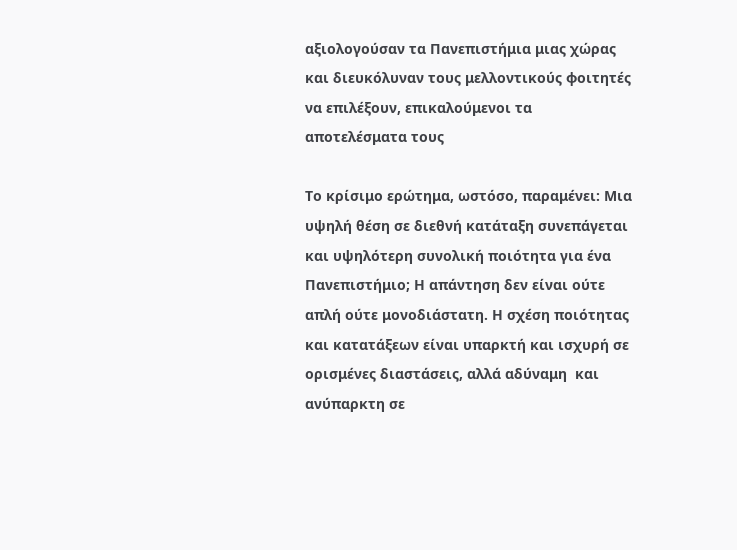αξιολογούσαν τα Πανεπιστήμια μιας χώρας και διευκόλυναν τους μελλοντικούς φοιτητές να επιλέξουν, επικαλούμενοι τα αποτελέσματα τους

Το κρίσιμο ερώτημα, ωστόσο, παραμένει: Μια υψηλή θέση σε διεθνή κατάταξη συνεπάγεται και υψηλότερη συνολική ποιότητα για ένα Πανεπιστήμιο; Η απάντηση δεν είναι ούτε απλή ούτε μονοδιάστατη. Η σχέση ποιότητας και κατατάξεων είναι υπαρκτή και ισχυρή σε ορισμένες διαστάσεις, αλλά αδύναμη  και ανύπαρκτη σε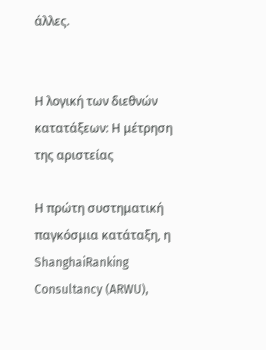άλλες.


Η λογική των διεθνών κατατάξεων: Η μέτρηση της αριστείας

Η πρώτη συστηματική παγκόσμια κατάταξη, η ShanghaiRanking Consultancy (ARWU),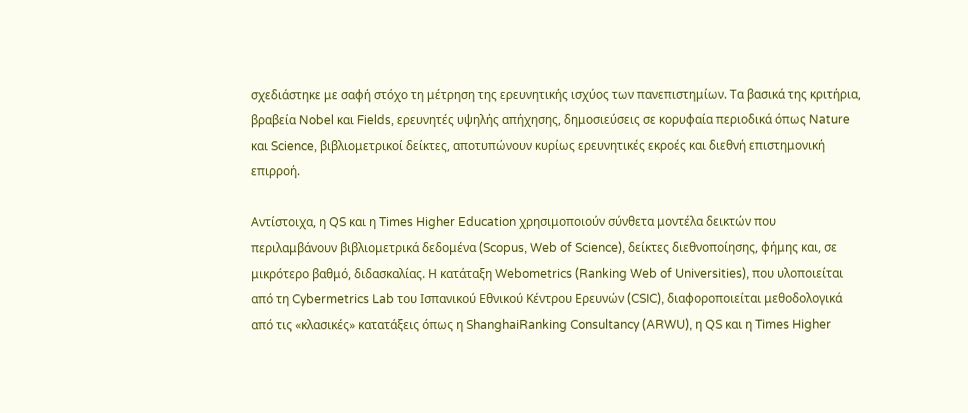σχεδιάστηκε με σαφή στόχο τη μέτρηση της ερευνητικής ισχύος των πανεπιστημίων. Τα βασικά της κριτήρια, βραβεία Nobel και Fields, ερευνητές υψηλής απήχησης, δημοσιεύσεις σε κορυφαία περιοδικά όπως Nature και Science, βιβλιομετρικοί δείκτες, αποτυπώνουν κυρίως ερευνητικές εκροές και διεθνή επιστημονική επιρροή.

Αντίστοιχα, η QS και η Times Higher Education χρησιμοποιούν σύνθετα μοντέλα δεικτών που περιλαμβάνουν βιβλιομετρικά δεδομένα (Scopus, Web of Science), δείκτες διεθνοποίησης, φήμης και, σε μικρότερο βαθμό, διδασκαλίας. Η κατάταξη Webometrics (Ranking Web of Universities), που υλοποιείται από τη Cybermetrics Lab του Ισπανικού Εθνικού Κέντρου Ερευνών (CSIC), διαφοροποιείται μεθοδολογικά από τις «κλασικές» κατατάξεις όπως η ShanghaiRanking Consultancy (ARWU), η QS και η Times Higher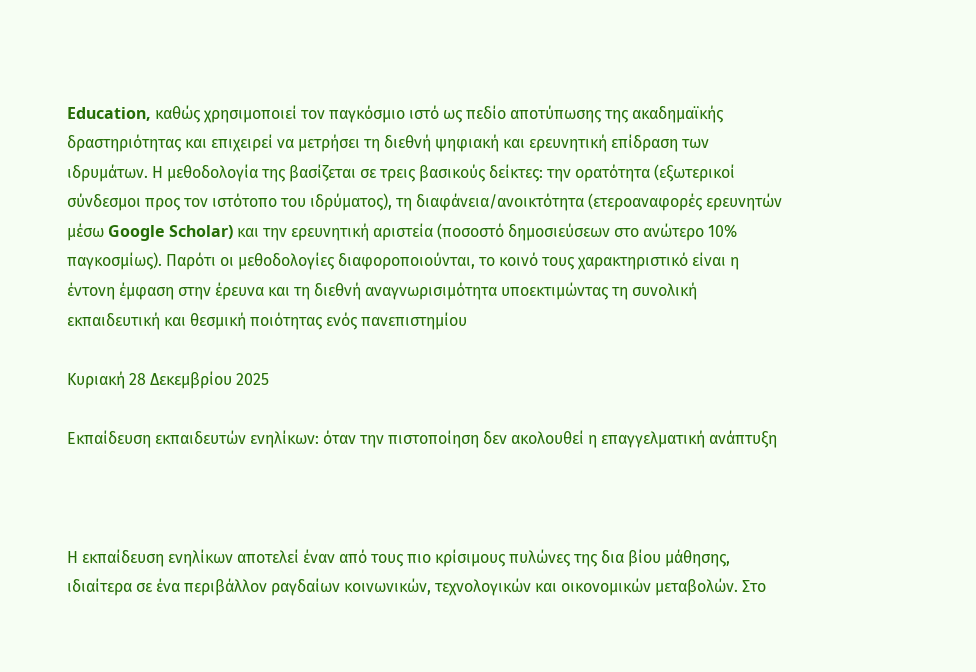Education, καθώς χρησιμοποιεί τον παγκόσμιο ιστό ως πεδίο αποτύπωσης της ακαδημαϊκής δραστηριότητας και επιχειρεί να μετρήσει τη διεθνή ψηφιακή και ερευνητική επίδραση των ιδρυμάτων. Η μεθοδολογία της βασίζεται σε τρεις βασικούς δείκτες: την ορατότητα (εξωτερικοί σύνδεσμοι προς τον ιστότοπο του ιδρύματος), τη διαφάνεια/ανοικτότητα (ετεροαναφορές ερευνητών μέσω Google Scholar) και την ερευνητική αριστεία (ποσοστό δημοσιεύσεων στο ανώτερο 10% παγκοσμίως). Παρότι οι μεθοδολογίες διαφοροποιούνται, το κοινό τους χαρακτηριστικό είναι η έντονη έμφαση στην έρευνα και τη διεθνή αναγνωρισιμότητα υποεκτιμώντας τη συνολική εκπαιδευτική και θεσμική ποιότητας ενός πανεπιστημίου

Κυριακή 28 Δεκεμβρίου 2025

Εκπαίδευση εκπαιδευτών ενηλίκων: όταν την πιστοποίηση δεν ακολουθεί η επαγγελματική ανάπτυξη



Η εκπαίδευση ενηλίκων αποτελεί έναν από τους πιο κρίσιμους πυλώνες της δια βίου μάθησης, ιδιαίτερα σε ένα περιβάλλον ραγδαίων κοινωνικών, τεχνολογικών και οικονομικών μεταβολών. Στο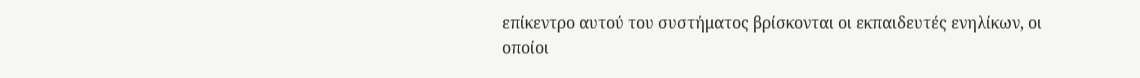επίκεντρο αυτού του συστήματος βρίσκονται οι εκπαιδευτές ενηλίκων, οι οποίοι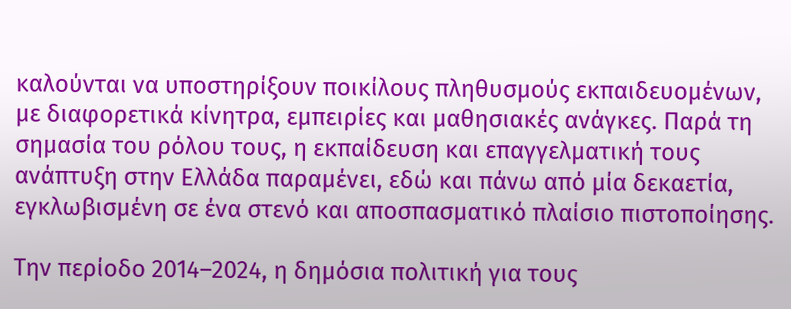καλούνται να υποστηρίξουν ποικίλους πληθυσμούς εκπαιδευομένων, με διαφορετικά κίνητρα, εμπειρίες και μαθησιακές ανάγκες. Παρά τη σημασία του ρόλου τους, η εκπαίδευση και επαγγελματική τους ανάπτυξη στην Ελλάδα παραμένει, εδώ και πάνω από μία δεκαετία, εγκλωβισμένη σε ένα στενό και αποσπασματικό πλαίσιο πιστοποίησης.

Την περίοδο 2014–2024, η δημόσια πολιτική για τους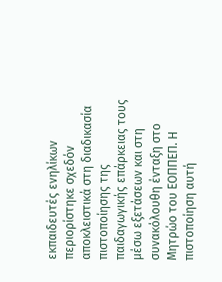εκπαιδευτές ενηλίκων περιορίστηκε σχεδόν αποκλειστικά στη διαδικασία πιστοποίησης της παιδαγωγικής επάρκειας τους μέσω εξετάσεων και στη συνακόλουθη ένταξη στο Μητρώο του ΕΟΠΠΕΠ. Η πιστοποίηση αυτή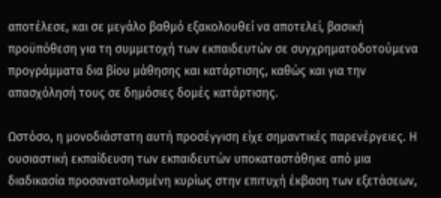αποτέλεσε, και σε μεγάλο βαθμό εξακολουθεί να αποτελεί, βασική προϋπόθεση για τη συμμετοχή των εκπαιδευτών σε συγχρηματοδοτούμενα προγράμματα δια βίου μάθησης και κατάρτισης, καθώς και για την απασχόλησή τους σε δημόσιες δομές κατάρτισης.

Ωστόσο, η μονοδιάστατη αυτή προσέγγιση είχε σημαντικές παρενέργειες. Η ουσιαστική εκπαίδευση των εκπαιδευτών υποκαταστάθηκε από μια διαδικασία προσανατολισμένη κυρίως στην επιτυχή έκβαση των εξετάσεων,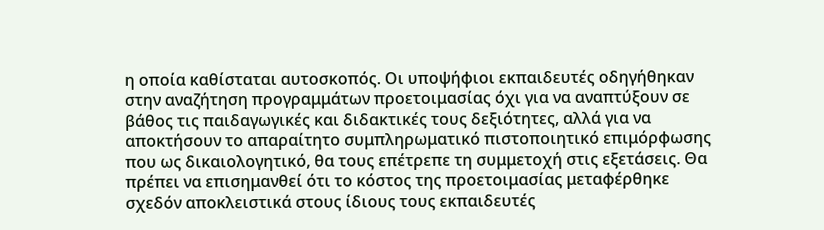η οποία καθίσταται αυτοσκοπός. Οι υποψήφιοι εκπαιδευτές οδηγήθηκαν στην αναζήτηση προγραμμάτων προετοιμασίας όχι για να αναπτύξουν σε βάθος τις παιδαγωγικές και διδακτικές τους δεξιότητες, αλλά για να αποκτήσουν το απαραίτητο συμπληρωματικό πιστοποιητικό επιμόρφωσης που ως δικαιολογητικό, θα τους επέτρεπε τη συμμετοχή στις εξετάσεις. Θα πρέπει να επισημανθεί ότι το κόστος της προετοιμασίας μεταφέρθηκε σχεδόν αποκλειστικά στους ίδιους τους εκπαιδευτές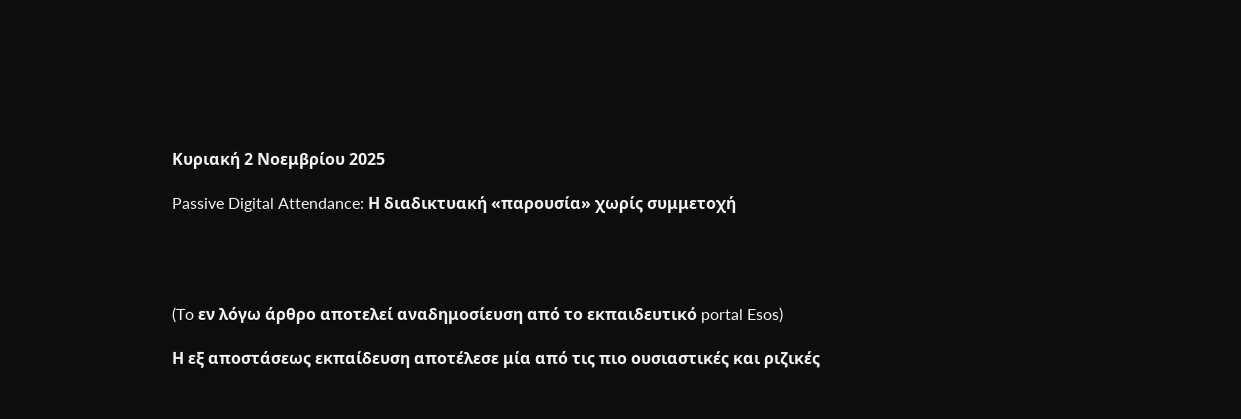Κυριακή 2 Νοεμβρίου 2025

Passive Digital Attendance: Η διαδικτυακή «παρουσία» χωρίς συμμετοχή




(To εν λόγω άρθρο αποτελεί αναδημοσίευση από το εκπαιδευτικό portal Esos)

Η εξ αποστάσεως εκπαίδευση αποτέλεσε μία από τις πιο ουσιαστικές και ριζικές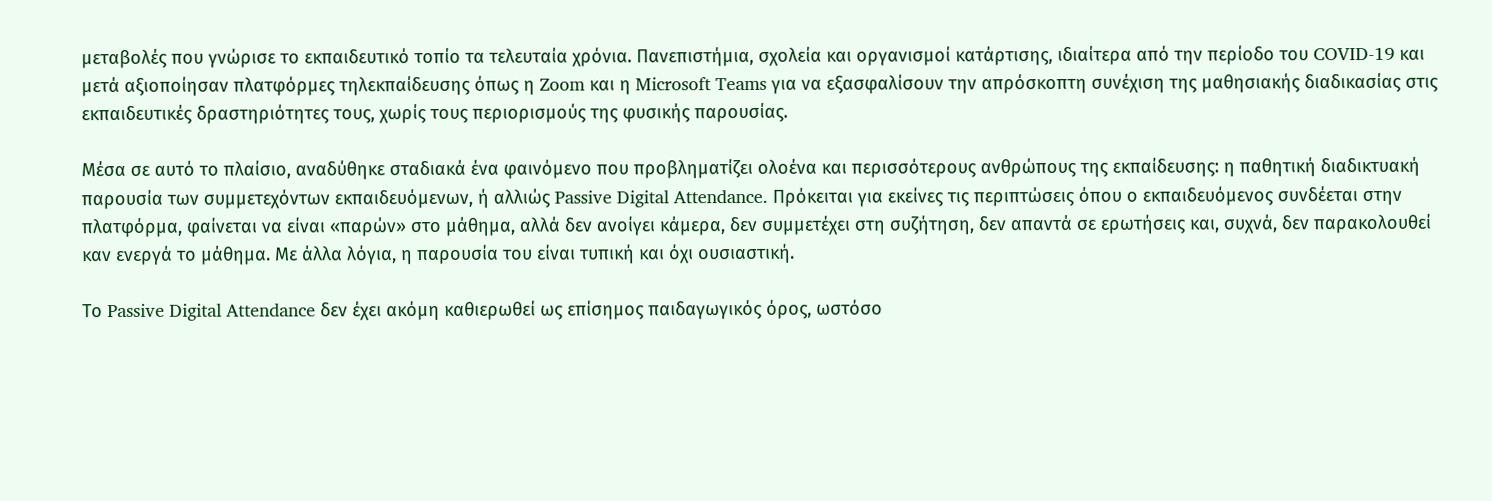μεταβολές που γνώρισε το εκπαιδευτικό τοπίο τα τελευταία χρόνια. Πανεπιστήμια, σχολεία και οργανισμοί κατάρτισης, ιδιαίτερα από την περίοδο του COVID-19 και μετά αξιοποίησαν πλατφόρμες τηλεκπαίδευσης όπως η Zoom και η Microsoft Teams για να εξασφαλίσουν την απρόσκοπτη συνέχιση της μαθησιακής διαδικασίας στις εκπαιδευτικές δραστηριότητες τους, χωρίς τους περιορισμούς της φυσικής παρουσίας.

Μέσα σε αυτό το πλαίσιο, αναδύθηκε σταδιακά ένα φαινόμενο που προβληματίζει ολοένα και περισσότερους ανθρώπους της εκπαίδευσης: η παθητική διαδικτυακή παρουσία των συμμετεχόντων εκπαιδευόμενων, ή αλλιώς Passive Digital Attendance. Πρόκειται για εκείνες τις περιπτώσεις όπου ο εκπαιδευόμενος συνδέεται στην πλατφόρμα, φαίνεται να είναι «παρών» στο μάθημα, αλλά δεν ανοίγει κάμερα, δεν συμμετέχει στη συζήτηση, δεν απαντά σε ερωτήσεις και, συχνά, δεν παρακολουθεί καν ενεργά το μάθημα. Με άλλα λόγια, η παρουσία του είναι τυπική και όχι ουσιαστική.

Το Passive Digital Attendance δεν έχει ακόμη καθιερωθεί ως επίσημος παιδαγωγικός όρος, ωστόσο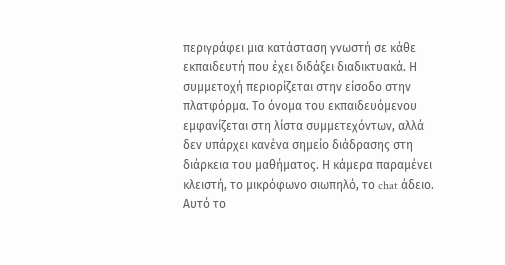περιγράφει μια κατάσταση γνωστή σε κάθε εκπαιδευτή που έχει διδάξει διαδικτυακά. Η συμμετοχή περιορίζεται στην είσοδο στην πλατφόρμα. Το όνομα του εκπαιδευόμενου εμφανίζεται στη λίστα συμμετεχόντων, αλλά δεν υπάρχει κανένα σημείο διάδρασης στη διάρκεια του μαθήματος. Η κάμερα παραμένει κλειστή, το μικρόφωνο σιωπηλό, το chat άδειο. Αυτό το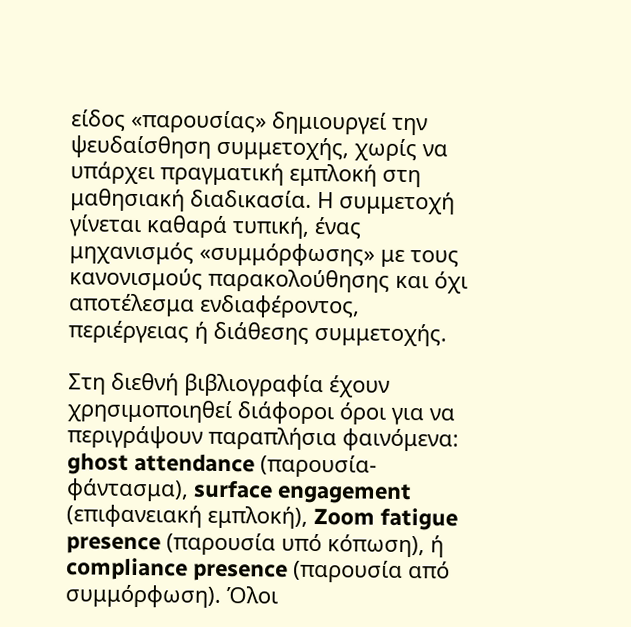είδος «παρουσίας» δημιουργεί την ψευδαίσθηση συμμετοχής, χωρίς να υπάρχει πραγματική εμπλοκή στη μαθησιακή διαδικασία. Η συμμετοχή γίνεται καθαρά τυπική, ένας μηχανισμός «συμμόρφωσης» με τους κανονισμούς παρακολούθησης και όχι αποτέλεσμα ενδιαφέροντος, περιέργειας ή διάθεσης συμμετοχής.

Στη διεθνή βιβλιογραφία έχουν χρησιμοποιηθεί διάφοροι όροι για να περιγράψουν παραπλήσια φαινόμενα: ghost attendance (παρουσία-φάντασμα), surface engagement (επιφανειακή εμπλοκή), Zoom fatigue presence (παρουσία υπό κόπωση), ή compliance presence (παρουσία από συμμόρφωση). Όλοι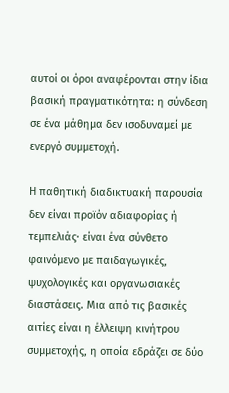αυτοί οι όροι αναφέρονται στην ίδια βασική πραγματικότητα: η σύνδεση σε ένα μάθημα δεν ισοδυναμεί με ενεργό συμμετοχή.

Η παθητική διαδικτυακή παρουσία δεν είναι προϊόν αδιαφορίας ή τεμπελιάς· είναι ένα σύνθετο φαινόμενο με παιδαγωγικές, ψυχολογικές και οργανωσιακές διαστάσεις. Μια από τις βασικές αιτίες είναι η έλλειψη κινήτρου συμμετοχής, η οποία εδράζει σε δύο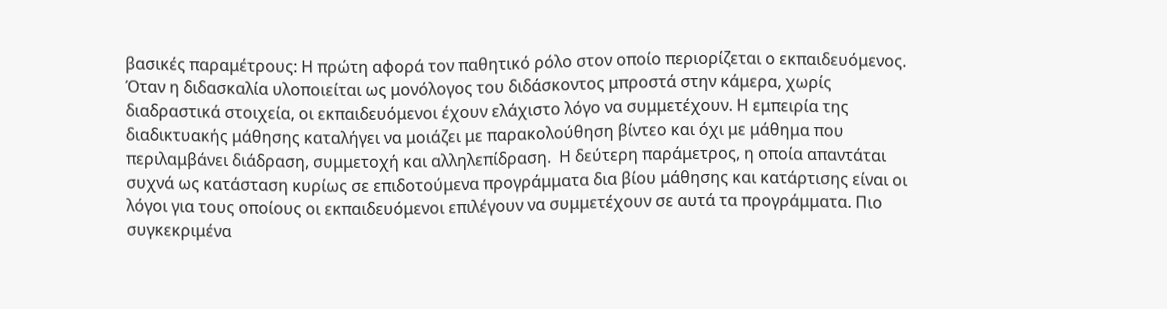βασικές παραμέτρους: Η πρώτη αφορά τον παθητικό ρόλο στον οποίο περιορίζεται ο εκπαιδευόμενος. Όταν η διδασκαλία υλοποιείται ως μονόλογος του διδάσκοντος μπροστά στην κάμερα, χωρίς διαδραστικά στοιχεία, οι εκπαιδευόμενοι έχουν ελάχιστο λόγο να συμμετέχουν. Η εμπειρία της διαδικτυακής μάθησης καταλήγει να μοιάζει με παρακολούθηση βίντεο και όχι με μάθημα που περιλαμβάνει διάδραση, συμμετοχή και αλληλεπίδραση.  Η δεύτερη παράμετρος, η οποία απαντάται συχνά ως κατάσταση κυρίως σε επιδοτούμενα προγράμματα δια βίου μάθησης και κατάρτισης είναι οι λόγοι για τους οποίους οι εκπαιδευόμενοι επιλέγουν να συμμετέχουν σε αυτά τα προγράμματα. Πιο συγκεκριμένα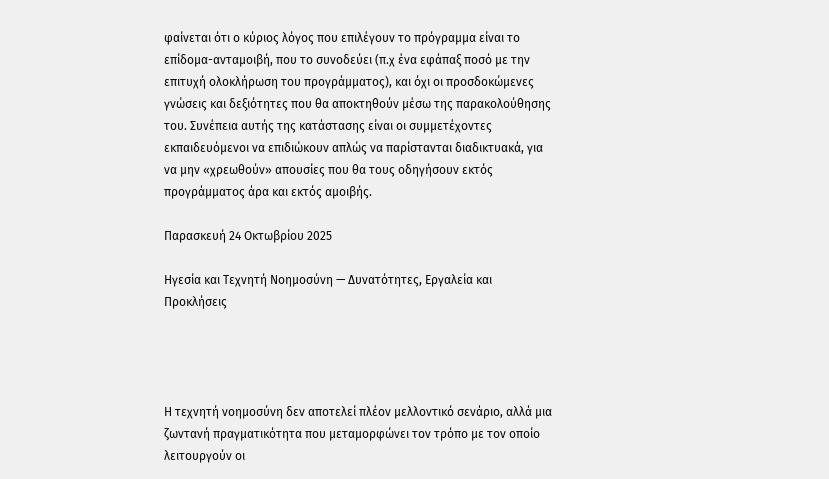φαίνεται ότι ο κύριος λόγος που επιλέγουν το πρόγραμμα είναι το επίδομα-ανταμοιβή, που το συνοδεύει (π.χ ένα εφάπαξ ποσό με την επιτυχή ολοκλήρωση του προγράμματος), και όχι οι προσδοκώμενες γνώσεις και δεξιότητες που θα αποκτηθούν μέσω της παρακολούθησης του. Συνέπεια αυτής της κατάστασης είναι οι συμμετέχοντες εκπαιδευόμενοι να επιδιώκουν απλώς να παρίστανται διαδικτυακά, για να μην «χρεωθούν» απουσίες που θα τους οδηγήσουν εκτός προγράμματος άρα και εκτός αμοιβής.

Παρασκευή 24 Οκτωβρίου 2025

Ηγεσία και Τεχνητή Νοημοσύνη — Δυνατότητες, Εργαλεία και Προκλήσεις




Η τεχνητή νοημοσύνη δεν αποτελεί πλέον μελλοντικό σενάριο, αλλά μια ζωντανή πραγματικότητα που μεταμορφώνει τον τρόπο με τον οποίο λειτουργούν οι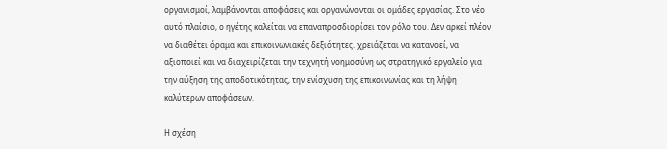οργανισμοί, λαμβάνονται αποφάσεις και οργανώνονται οι ομάδες εργασίας. Στο νέο αυτό πλαίσιο, ο ηγέτης καλείται να επαναπροσδιορίσει τον ρόλο του. Δεν αρκεί πλέον να διαθέτει όραμα και επικοινωνιακές δεξιότητες. χρειάζεται να κατανοεί, να αξιοποιεί και να διαχειρίζεται την τεχνητή νοημοσύνη ως στρατηγικό εργαλείο για την αύξηση της αποδοτικότητας, την ενίσχυση της επικοινωνίας και τη λήψη καλύτερων αποφάσεων.

Η σχέση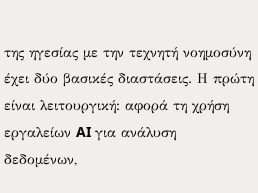της ηγεσίας με την τεχνητή νοημοσύνη έχει δύο βασικές διαστάσεις. Η πρώτη είναι λειτουργική: αφορά τη χρήση εργαλείων AI για ανάλυση δεδομένων,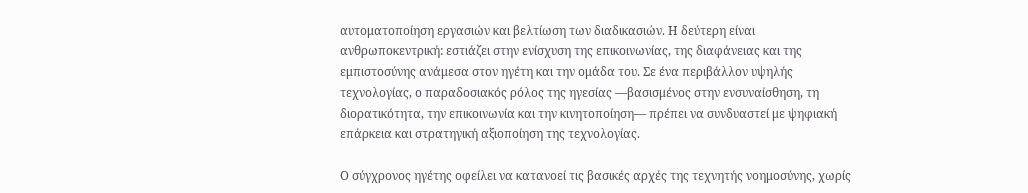αυτοματοποίηση εργασιών και βελτίωση των διαδικασιών. Η δεύτερη είναι ανθρωποκεντρική: εστιάζει στην ενίσχυση της επικοινωνίας, της διαφάνειας και της εμπιστοσύνης ανάμεσα στον ηγέτη και την ομάδα του. Σε ένα περιβάλλον υψηλής τεχνολογίας, ο παραδοσιακός ρόλος της ηγεσίας —βασισμένος στην ενσυναίσθηση, τη διορατικότητα, την επικοινωνία και την κινητοποίηση— πρέπει να συνδυαστεί με ψηφιακή επάρκεια και στρατηγική αξιοποίηση της τεχνολογίας.

Ο σύγχρονος ηγέτης οφείλει να κατανοεί τις βασικές αρχές της τεχνητής νοημοσύνης, χωρίς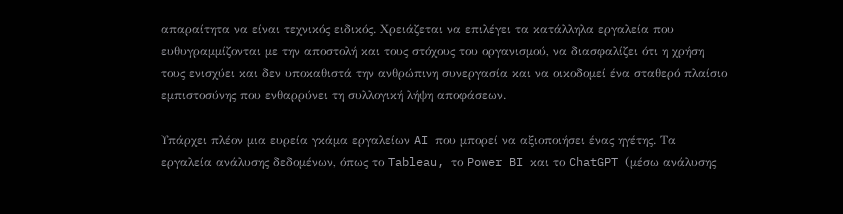απαραίτητα να είναι τεχνικός ειδικός. Χρειάζεται να επιλέγει τα κατάλληλα εργαλεία που ευθυγραμμίζονται με την αποστολή και τους στόχους του οργανισμού, να διασφαλίζει ότι η χρήση τους ενισχύει και δεν υποκαθιστά την ανθρώπινη συνεργασία και να οικοδομεί ένα σταθερό πλαίσιο εμπιστοσύνης που ενθαρρύνει τη συλλογική λήψη αποφάσεων.

Υπάρχει πλέον μια ευρεία γκάμα εργαλείων AI που μπορεί να αξιοποιήσει ένας ηγέτης. Τα εργαλεία ανάλυσης δεδομένων, όπως το Tableau, το Power BI και το ChatGPT (μέσω ανάλυσης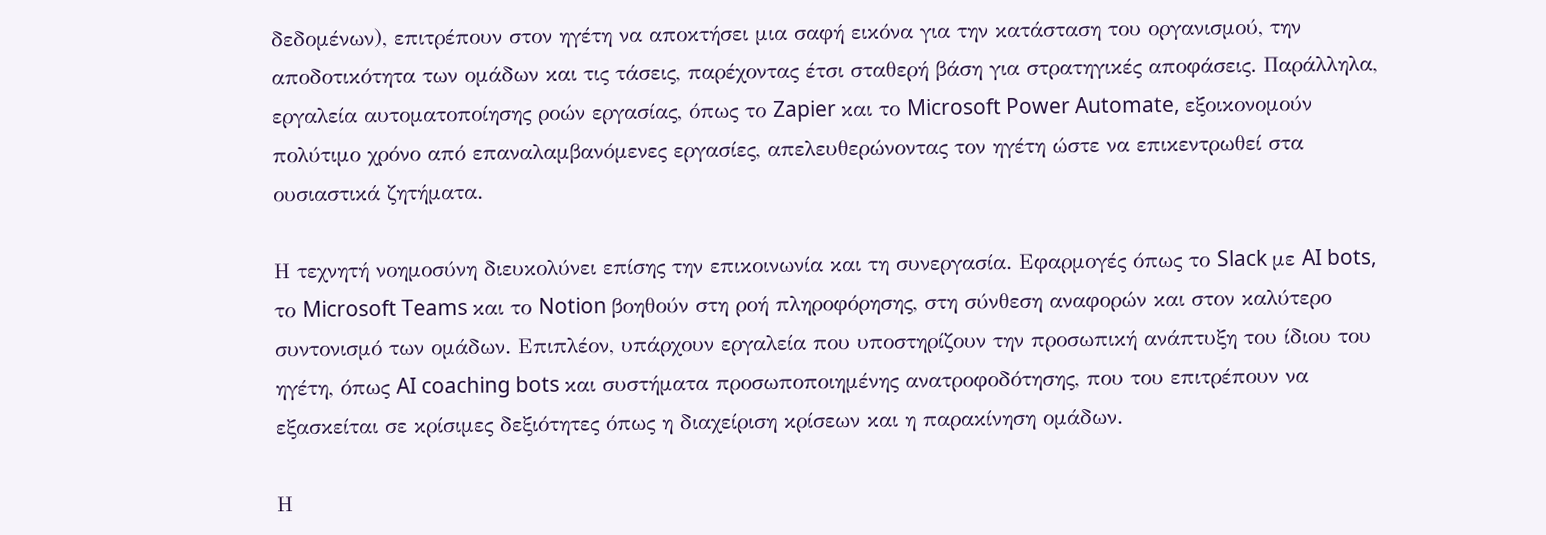δεδομένων), επιτρέπουν στον ηγέτη να αποκτήσει μια σαφή εικόνα για την κατάσταση του οργανισμού, την αποδοτικότητα των ομάδων και τις τάσεις, παρέχοντας έτσι σταθερή βάση για στρατηγικές αποφάσεις. Παράλληλα, εργαλεία αυτοματοποίησης ροών εργασίας, όπως το Zapier και το Microsoft Power Automate, εξοικονομούν πολύτιμο χρόνο από επαναλαμβανόμενες εργασίες, απελευθερώνοντας τον ηγέτη ώστε να επικεντρωθεί στα ουσιαστικά ζητήματα.

Η τεχνητή νοημοσύνη διευκολύνει επίσης την επικοινωνία και τη συνεργασία. Εφαρμογές όπως το Slack με AI bots, το Microsoft Teams και το Notion βοηθούν στη ροή πληροφόρησης, στη σύνθεση αναφορών και στον καλύτερο συντονισμό των ομάδων. Επιπλέον, υπάρχουν εργαλεία που υποστηρίζουν την προσωπική ανάπτυξη του ίδιου του ηγέτη, όπως AI coaching bots και συστήματα προσωποποιημένης ανατροφοδότησης, που του επιτρέπουν να εξασκείται σε κρίσιμες δεξιότητες όπως η διαχείριση κρίσεων και η παρακίνηση ομάδων.

Η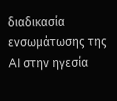διαδικασία ενσωμάτωσης της AI στην ηγεσία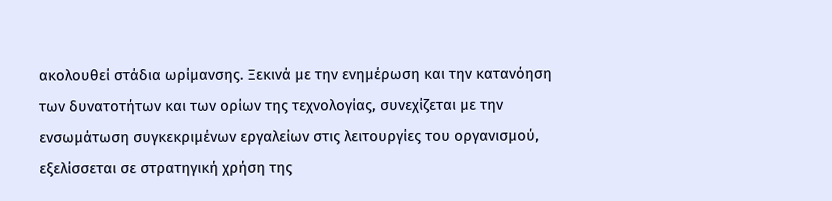ακολουθεί στάδια ωρίμανσης. Ξεκινά με την ενημέρωση και την κατανόηση των δυνατοτήτων και των ορίων της τεχνολογίας, συνεχίζεται με την ενσωμάτωση συγκεκριμένων εργαλείων στις λειτουργίες του οργανισμού, εξελίσσεται σε στρατηγική χρήση της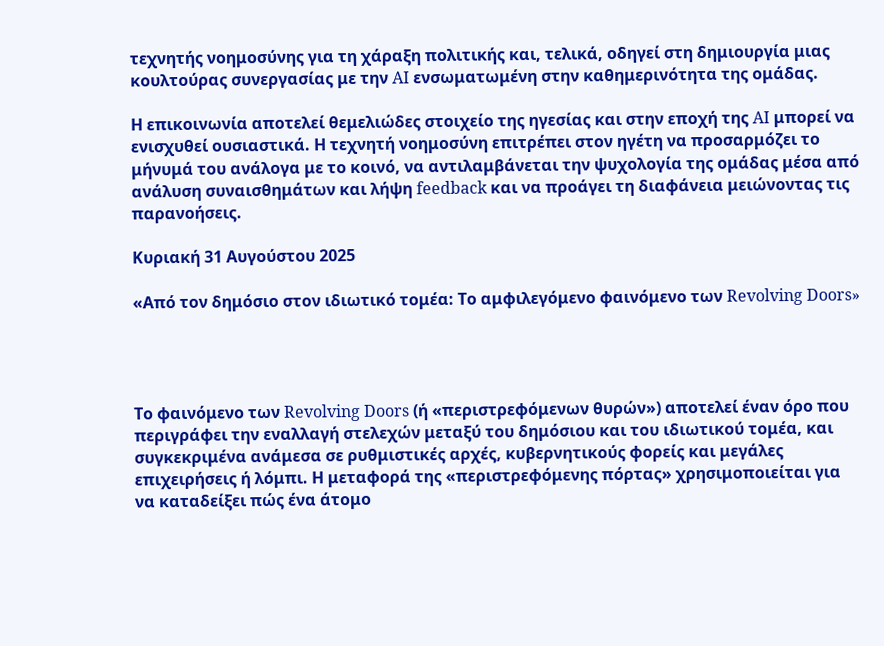τεχνητής νοημοσύνης για τη χάραξη πολιτικής και, τελικά, οδηγεί στη δημιουργία μιας κουλτούρας συνεργασίας με την AI ενσωματωμένη στην καθημερινότητα της ομάδας.

Η επικοινωνία αποτελεί θεμελιώδες στοιχείο της ηγεσίας και στην εποχή της AI μπορεί να ενισχυθεί ουσιαστικά. Η τεχνητή νοημοσύνη επιτρέπει στον ηγέτη να προσαρμόζει το μήνυμά του ανάλογα με το κοινό, να αντιλαμβάνεται την ψυχολογία της ομάδας μέσα από ανάλυση συναισθημάτων και λήψη feedback και να προάγει τη διαφάνεια μειώνοντας τις παρανοήσεις.

Κυριακή 31 Αυγούστου 2025

«Από τον δημόσιο στον ιδιωτικό τομέα: Το αμφιλεγόμενο φαινόμενο των Revolving Doors»




Το φαινόμενο των Revolving Doors (ή «περιστρεφόμενων θυρών») αποτελεί έναν όρο που περιγράφει την εναλλαγή στελεχών μεταξύ του δημόσιου και του ιδιωτικού τομέα, και συγκεκριμένα ανάμεσα σε ρυθμιστικές αρχές, κυβερνητικούς φορείς και μεγάλες επιχειρήσεις ή λόμπι. Η μεταφορά της «περιστρεφόμενης πόρτας» χρησιμοποιείται για να καταδείξει πώς ένα άτομο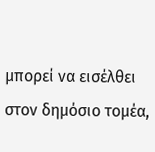μπορεί να εισέλθει στον δημόσιο τομέα,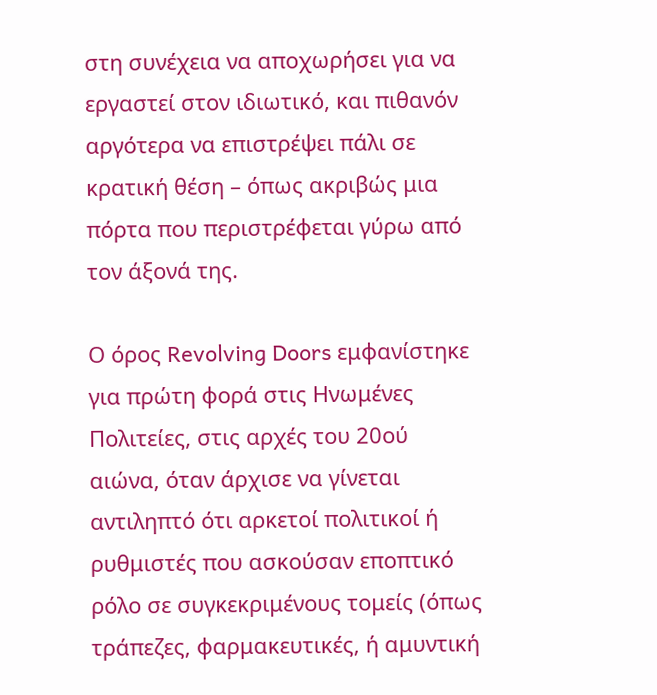στη συνέχεια να αποχωρήσει για να εργαστεί στον ιδιωτικό, και πιθανόν αργότερα να επιστρέψει πάλι σε κρατική θέση – όπως ακριβώς μια πόρτα που περιστρέφεται γύρω από τον άξονά της.

Ο όρος Revolving Doors εμφανίστηκε για πρώτη φορά στις Ηνωμένες Πολιτείες, στις αρχές του 20ού αιώνα, όταν άρχισε να γίνεται αντιληπτό ότι αρκετοί πολιτικοί ή ρυθμιστές που ασκούσαν εποπτικό ρόλο σε συγκεκριμένους τομείς (όπως τράπεζες, φαρμακευτικές, ή αμυντική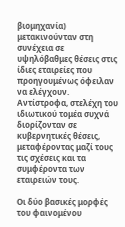βιομηχανία) μετακινούνταν στη συνέχεια σε υψηλόβαθμες θέσεις στις ίδιες εταιρείες που προηγουμένως όφειλαν να ελέγχουν. Αντίστροφα, στελέχη του ιδιωτικού τομέα συχνά διορίζονταν σε κυβερνητικές θέσεις, μεταφέροντας μαζί τους τις σχέσεις και τα συμφέροντα των εταιρειών τους.

Οι δύο βασικές μορφές του φαινομένου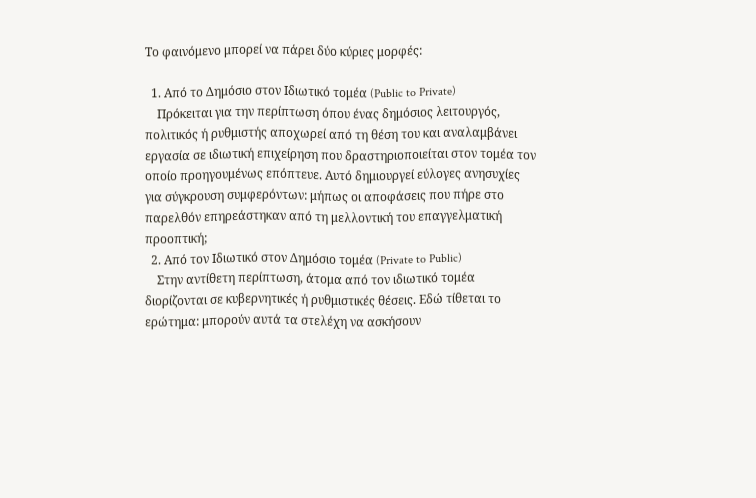Το φαινόμενο μπορεί να πάρει δύο κύριες μορφές:

  1. Από το Δημόσιο στον Ιδιωτικό τομέα (Public to Private)
    Πρόκειται για την περίπτωση όπου ένας δημόσιος λειτουργός, πολιτικός ή ρυθμιστής αποχωρεί από τη θέση του και αναλαμβάνει εργασία σε ιδιωτική επιχείρηση που δραστηριοποιείται στον τομέα τον οποίο προηγουμένως επόπτευε. Αυτό δημιουργεί εύλογες ανησυχίες για σύγκρουση συμφερόντων: μήπως οι αποφάσεις που πήρε στο παρελθόν επηρεάστηκαν από τη μελλοντική του επαγγελματική προοπτική;
  2. Από τον Ιδιωτικό στον Δημόσιο τομέα (Private to Public)
    Στην αντίθετη περίπτωση, άτομα από τον ιδιωτικό τομέα διορίζονται σε κυβερνητικές ή ρυθμιστικές θέσεις. Εδώ τίθεται το ερώτημα: μπορούν αυτά τα στελέχη να ασκήσουν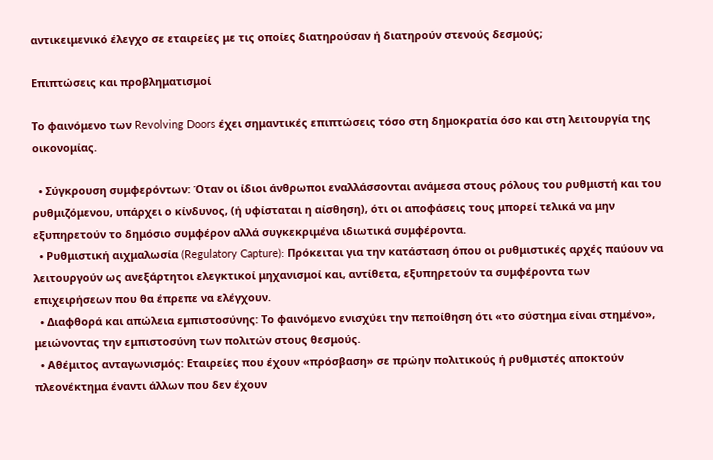αντικειμενικό έλεγχο σε εταιρείες με τις οποίες διατηρούσαν ή διατηρούν στενούς δεσμούς;

Επιπτώσεις και προβληματισμοί

Το φαινόμενο των Revolving Doors έχει σημαντικές επιπτώσεις τόσο στη δημοκρατία όσο και στη λειτουργία της οικονομίας.

  • Σύγκρουση συμφερόντων: Όταν οι ίδιοι άνθρωποι εναλλάσσονται ανάμεσα στους ρόλους του ρυθμιστή και του ρυθμιζόμενου, υπάρχει ο κίνδυνος, (ή υφίσταται η αίσθηση), ότι οι αποφάσεις τους μπορεί τελικά να μην εξυπηρετούν το δημόσιο συμφέρον αλλά συγκεκριμένα ιδιωτικά συμφέροντα.
  • Ρυθμιστική αιχμαλωσία (Regulatory Capture): Πρόκειται για την κατάσταση όπου οι ρυθμιστικές αρχές παύουν να λειτουργούν ως ανεξάρτητοι ελεγκτικοί μηχανισμοί και, αντίθετα, εξυπηρετούν τα συμφέροντα των επιχειρήσεων που θα έπρεπε να ελέγχουν.
  • Διαφθορά και απώλεια εμπιστοσύνης: Το φαινόμενο ενισχύει την πεποίθηση ότι «το σύστημα είναι στημένο», μειώνοντας την εμπιστοσύνη των πολιτών στους θεσμούς.
  • Αθέμιτος ανταγωνισμός: Εταιρείες που έχουν «πρόσβαση» σε πρώην πολιτικούς ή ρυθμιστές αποκτούν πλεονέκτημα έναντι άλλων που δεν έχουν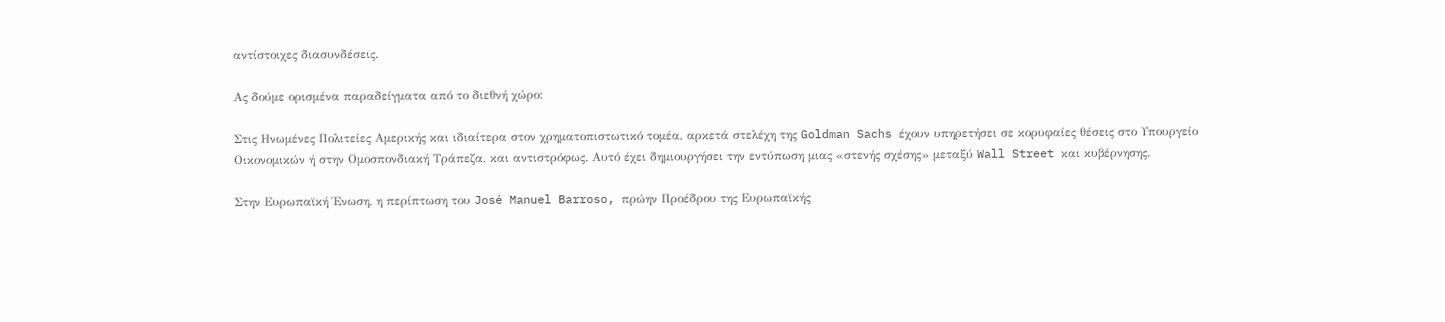αντίστοιχες διασυνδέσεις.

Ας δούμε ορισμένα παραδείγματα από το διεθνή χώρο:

Στις Ηνωμένες Πολιτείες Αμερικής και ιδιαίτερα στον χρηματοπιστωτικό τομέα, αρκετά στελέχη της Goldman Sachs έχουν υπηρετήσει σε κορυφαίες θέσεις στο Υπουργείο Οικονομικών ή στην Ομοσπονδιακή Τράπεζα, και αντιστρόφως. Αυτό έχει δημιουργήσει την εντύπωση μιας «στενής σχέσης» μεταξύ Wall Street και κυβέρνησης.

Στην Ευρωπαϊκή Ένωση, η περίπτωση του José Manuel Barroso, πρώην Προέδρου της Ευρωπαϊκής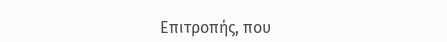Επιτροπής, που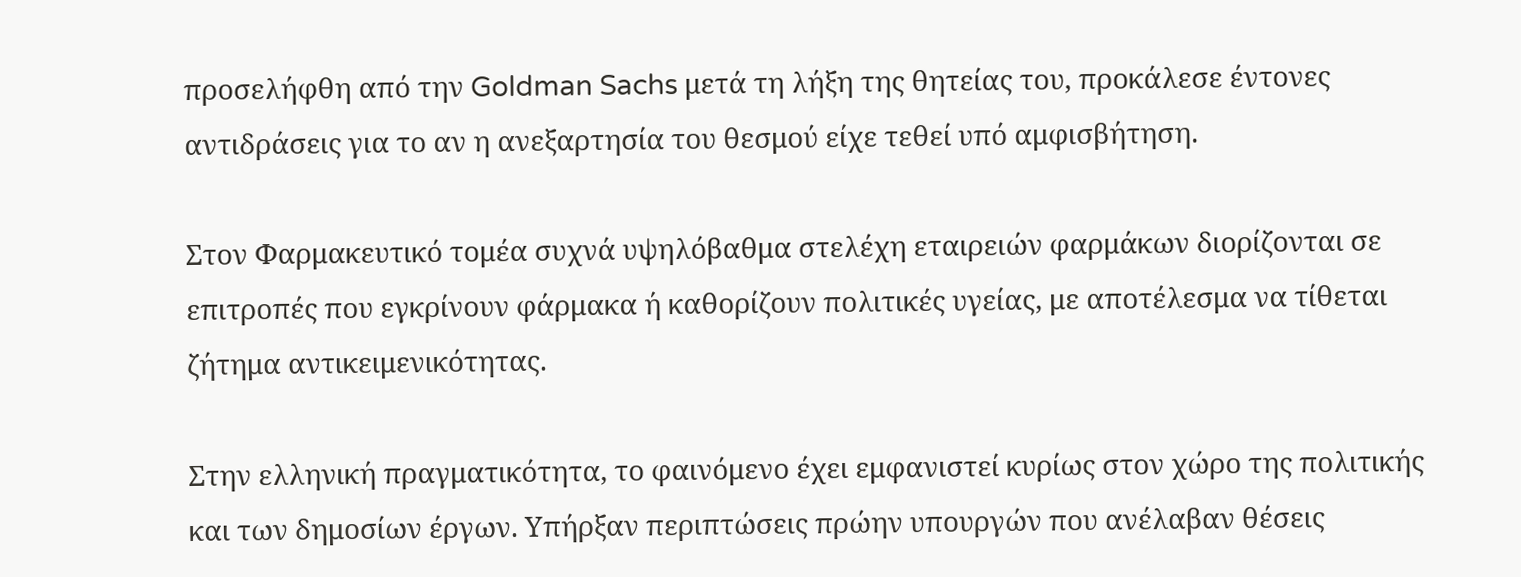προσελήφθη από την Goldman Sachs μετά τη λήξη της θητείας του, προκάλεσε έντονες αντιδράσεις για το αν η ανεξαρτησία του θεσμού είχε τεθεί υπό αμφισβήτηση.

Στον Φαρμακευτικό τομέα συχνά υψηλόβαθμα στελέχη εταιρειών φαρμάκων διορίζονται σε επιτροπές που εγκρίνουν φάρμακα ή καθορίζουν πολιτικές υγείας, με αποτέλεσμα να τίθεται ζήτημα αντικειμενικότητας.

Στην ελληνική πραγματικότητα, το φαινόμενο έχει εμφανιστεί κυρίως στον χώρο της πολιτικής και των δημοσίων έργων. Υπήρξαν περιπτώσεις πρώην υπουργών που ανέλαβαν θέσεις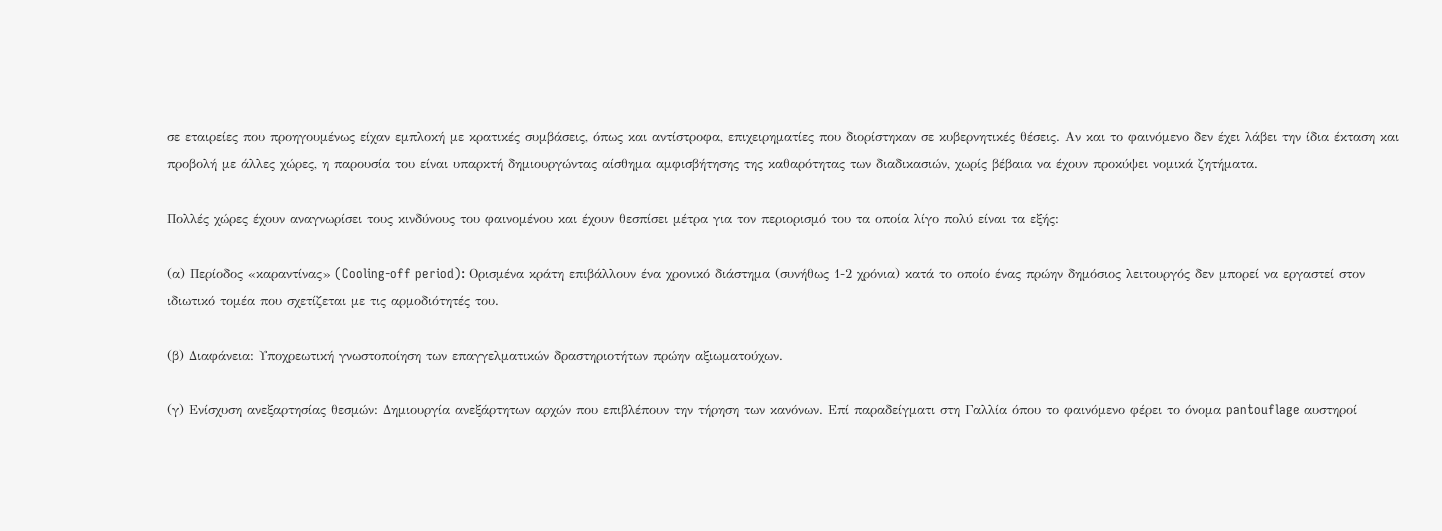σε εταιρείες που προηγουμένως είχαν εμπλοκή με κρατικές συμβάσεις, όπως και αντίστροφα, επιχειρηματίες που διορίστηκαν σε κυβερνητικές θέσεις. Αν και το φαινόμενο δεν έχει λάβει την ίδια έκταση και προβολή με άλλες χώρες, η παρουσία του είναι υπαρκτή δημιουργώντας αίσθημα αμφισβήτησης της καθαρότητας των διαδικασιών, χωρίς βέβαια να έχουν προκύψει νομικά ζητήματα.

Πολλές χώρες έχουν αναγνωρίσει τους κινδύνους του φαινομένου και έχουν θεσπίσει μέτρα για τον περιορισμό του τα οποία λίγο πολύ είναι τα εξής:

(α) Περίοδος «καραντίνας» (Cooling-off period): Ορισμένα κράτη επιβάλλουν ένα χρονικό διάστημα (συνήθως 1-2 χρόνια) κατά το οποίο ένας πρώην δημόσιος λειτουργός δεν μπορεί να εργαστεί στον ιδιωτικό τομέα που σχετίζεται με τις αρμοδιότητές του.

(β) Διαφάνεια: Υποχρεωτική γνωστοποίηση των επαγγελματικών δραστηριοτήτων πρώην αξιωματούχων.

(γ) Ενίσχυση ανεξαρτησίας θεσμών: Δημιουργία ανεξάρτητων αρχών που επιβλέπουν την τήρηση των κανόνων. Επί παραδείγματι στη Γαλλία όπου το φαινόμενο φέρει το όνομα pantouflage αυστηροί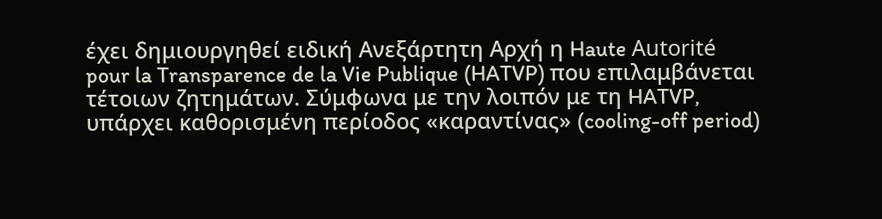έχει δημιουργηθεί ειδική Ανεξάρτητη Αρχή η Haute Autorité pour la Transparence de la Vie Publique (HATVP) που επιλαμβάνεται τέτοιων ζητημάτων. Σύμφωνα με την λοιπόν με τη HATVP, υπάρχει καθορισμένη περίοδος «καραντίνας» (cooling-off period)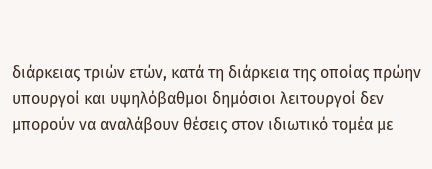διάρκειας τριών ετών, κατά τη διάρκεια της οποίας πρώην υπουργοί και υψηλόβαθμοι δημόσιοι λειτουργοί δεν μπορούν να αναλάβουν θέσεις στον ιδιωτικό τομέα με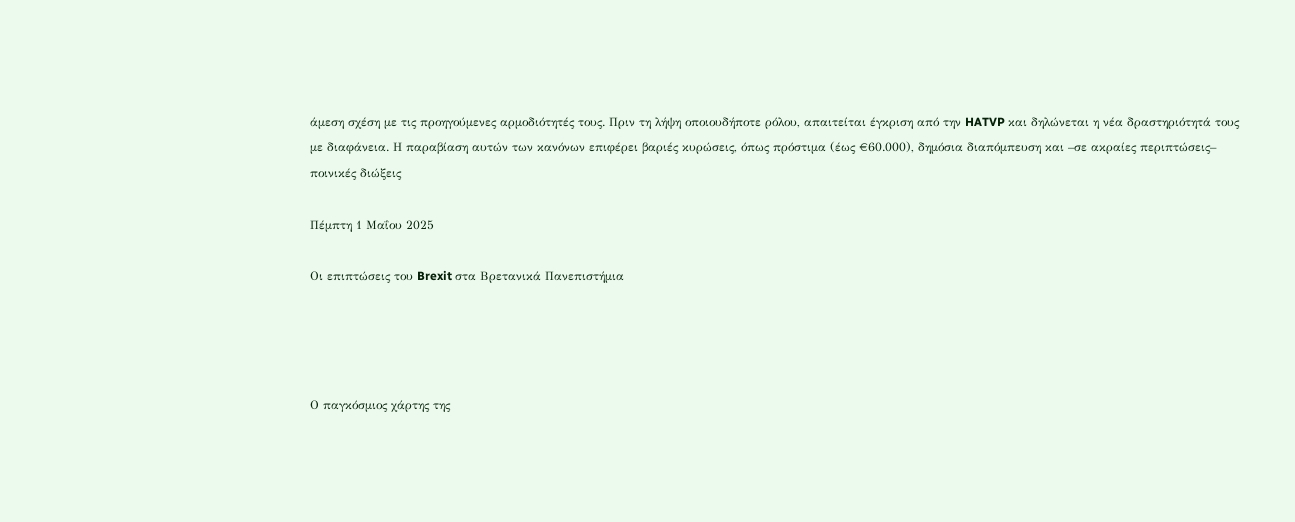άμεση σχέση με τις προηγούμενες αρμοδιότητές τους. Πριν τη λήψη οποιουδήποτε ρόλου, απαιτείται έγκριση από την HATVP και δηλώνεται η νέα δραστηριότητά τους με διαφάνεια. Η παραβίαση αυτών των κανόνων επιφέρει βαριές κυρώσεις, όπως πρόστιμα (έως €60.000), δημόσια διαπόμπευση και –σε ακραίες περιπτώσεις– ποινικές διώξεις

Πέμπτη 1 Μαΐου 2025

Οι επιπτώσεις του Brexit στα Βρετανικά Πανεπιστήμια




Ο παγκόσμιος χάρτης της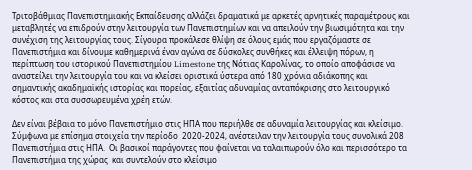Τριτοβάθμιας Πανεπιστημιακής Εκπαίδευσης αλλάζει δραματικά με αρκετές αρνητικές παραμέτρους και μεταβλητές να επιδρούν στην λειτουργία των Πανεπιστημίων και να απειλούν την βιωσιμότητα και την συνέχιση της λειτουργίας τους. Σίγουρα προκάλεσε θλίψη σε όλους εμάς που εργαζόμαστε σε Πανεπιστήμια και δίνουμε καθημερινά έναν αγώνα σε δύσκολες συνθήκες και έλλειψη πόρων, η περίπτωση του ιστορικού Πανεπιστημίου Limestone της Νότιας Καρολίνας, το οποίο αποφάσισε να αναστείλει την λειτουργία του και να κλείσει οριστικά ύστερα από 180 χρόνια αδιάκοπης και σημαντικής ακαδημαϊκής ιστορίας και πορείας, εξαιτίας αδυναμίας ανταπόκρισης στο λειτουργικό κόστος και στα συσσωρευμένα χρέη ετών.

Δεν είναι βέβαια το μόνο Πανεπιστήμιο στις ΗΠΑ που περιήλθε σε αδυναμία λειτουργίας και κλείσιμο. Σύμφωνα με επίσημα στοιχεία την περίοδο  2020-2024, ανέστειλαν την λειτουργία τους συνολικά 208 Πανεπιστήμια στις ΗΠΑ.  Οι βασικοί παράγοντες που φαίνεται να ταλαιπωρούν όλο και περισσότερο τα Πανεπιστήμια της χώρας  και συντελούν στο κλείσιμο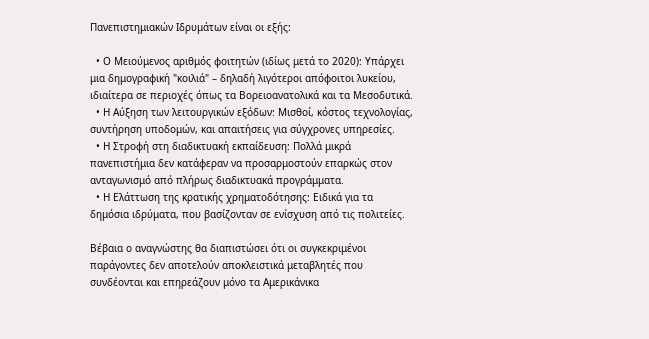Πανεπιστημιακών Ιδρυμάτων είναι οι εξής:

  • Ο Μειούμενος αριθμός φοιτητών (ιδίως μετά το 2020): Υπάρχει μια δημογραφική "κοιλιά" – δηλαδή λιγότεροι απόφοιτοι λυκείου, ιδιαίτερα σε περιοχές όπως τα Βορειοανατολικά και τα Μεσοδυτικά.
  • Η Αύξηση των λειτουργικών εξόδων: Μισθοί, κόστος τεχνολογίας, συντήρηση υποδομών, και απαιτήσεις για σύγχρονες υπηρεσίες.
  • Η Στροφή στη διαδικτυακή εκπαίδευση: Πολλά μικρά πανεπιστήμια δεν κατάφεραν να προσαρμοστούν επαρκώς στον ανταγωνισμό από πλήρως διαδικτυακά προγράμματα.
  • Η Ελάττωση της κρατικής χρηματοδότησης: Ειδικά για τα δημόσια ιδρύματα, που βασίζονταν σε ενίσχυση από τις πολιτείες.

Βέβαια ο αναγνώστης θα διαπιστώσει ότι οι συγκεκριμένοι παράγοντες δεν αποτελούν αποκλειστικά μεταβλητές που συνδέονται και επηρεάζουν μόνο τα Αμερικάνικα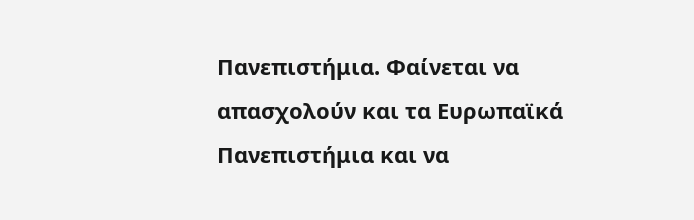Πανεπιστήμια. Φαίνεται να απασχολούν και τα Ευρωπαϊκά Πανεπιστήμια και να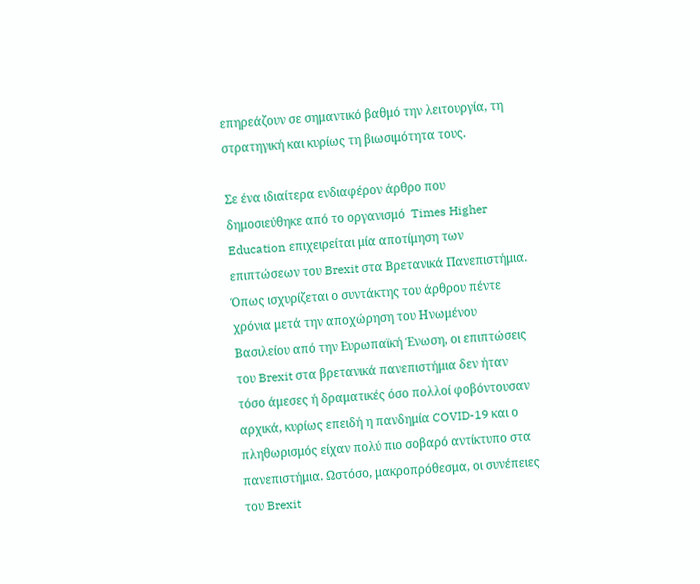επηρεάζουν σε σημαντικό βαθμό την λειτουργία, τη στρατηγική και κυρίως τη βιωσιμότητα τους.

Σε ένα ιδιαίτερα ενδιαφέρον άρθρο που δημοσιεύθηκε από το οργανισμό  Times Higher Education επιχειρείται μία αποτίμηση των επιπτώσεων του Brexit στα Βρετανικά Πανεπιστήμια. Όπως ισχυρίζεται ο συντάκτης του άρθρου πέντε χρόνια μετά την αποχώρηση του Ηνωμένου Βασιλείου από την Ευρωπαϊκή Ένωση, οι επιπτώσεις του Brexit στα βρετανικά πανεπιστήμια δεν ήταν τόσο άμεσες ή δραματικές όσο πολλοί φοβόντουσαν αρχικά, κυρίως επειδή η πανδημία COVID-19 και ο πληθωρισμός είχαν πολύ πιο σοβαρό αντίκτυπο στα πανεπιστήμια. Ωστόσο, μακροπρόθεσμα, οι συνέπειες του Brexit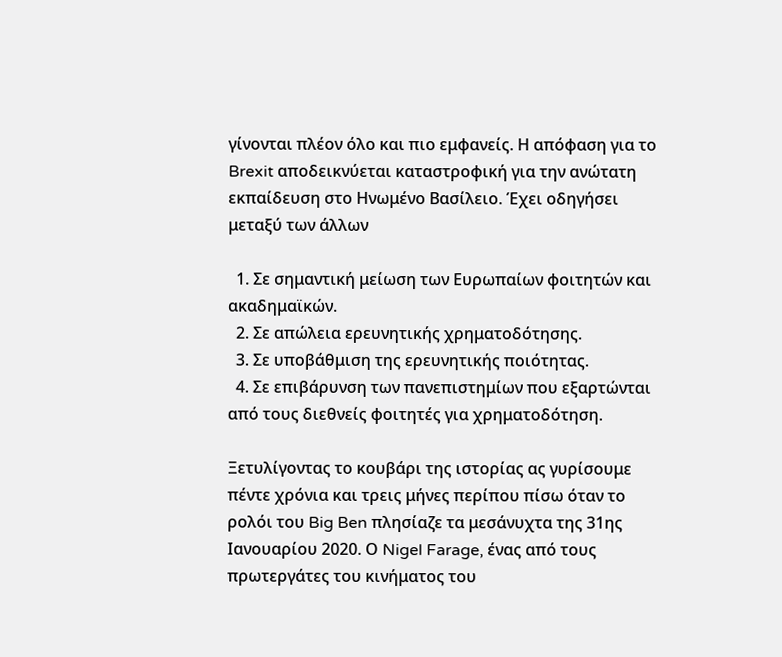γίνονται πλέον όλο και πιο εμφανείς. Η απόφαση για το Brexit αποδεικνύεται καταστροφική για την ανώτατη εκπαίδευση στο Ηνωμένο Βασίλειο. Έχει οδηγήσει μεταξύ των άλλων

  1. Σε σημαντική μείωση των Ευρωπαίων φοιτητών και ακαδημαϊκών.
  2. Σε απώλεια ερευνητικής χρηματοδότησης.
  3. Σε υποβάθμιση της ερευνητικής ποιότητας.
  4. Σε επιβάρυνση των πανεπιστημίων που εξαρτώνται από τους διεθνείς φοιτητές για χρηματοδότηση.

Ξετυλίγοντας το κουβάρι της ιστορίας ας γυρίσουμε πέντε χρόνια και τρεις μήνες περίπου πίσω όταν το ρολόι του Big Ben πλησίαζε τα μεσάνυχτα της 31ης Ιανουαρίου 2020. Ο Nigel Farage, ένας από τους πρωτεργάτες του κινήματος του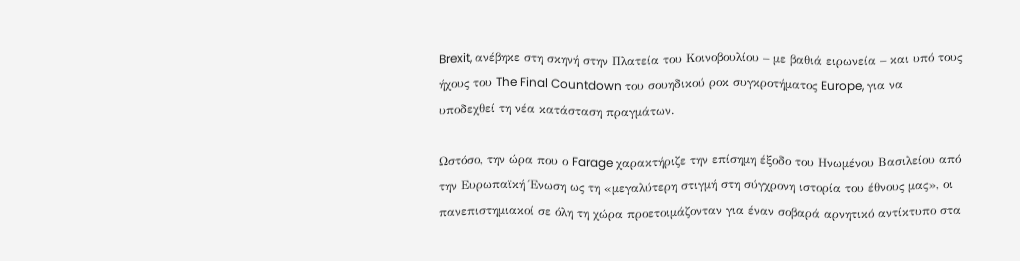Brexit, ανέβηκε στη σκηνή στην Πλατεία του Κοινοβουλίου – με βαθιά ειρωνεία – και υπό τους ήχους του The Final Countdown του σουηδικού ροκ συγκροτήματος Europe, για να υποδεχθεί τη νέα κατάσταση πραγμάτων.

Ωστόσο, την ώρα που ο Farage χαρακτήριζε την επίσημη έξοδο του Ηνωμένου Βασιλείου από την Ευρωπαϊκή Ένωση ως τη «μεγαλύτερη στιγμή στη σύγχρονη ιστορία του έθνους μας», οι πανεπιστημιακοί σε όλη τη χώρα προετοιμάζονταν για έναν σοβαρά αρνητικό αντίκτυπο στα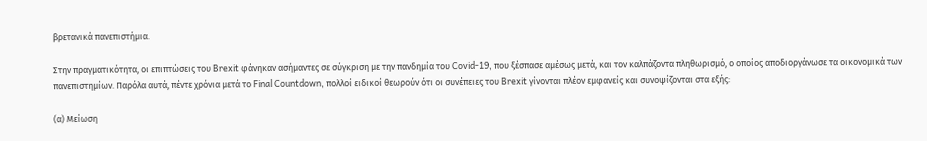βρετανικά πανεπιστήμια.

Στην πραγματικότητα, οι επιπτώσεις του Brexit φάνηκαν ασήμαντες σε σύγκριση με την πανδημία του Covid-19, που ξέσπασε αμέσως μετά, και τον καλπάζοντα πληθωρισμό, ο οποίος αποδιοργάνωσε τα οικονομικά των πανεπιστημίων. Παρόλα αυτά, πέντε χρόνια μετά το Final Countdown, πολλοί ειδικοί θεωρούν ότι οι συνέπειες του Brexit γίνονται πλέον εμφανείς και συνοψίζονται στα εξής:

(α) Μείωση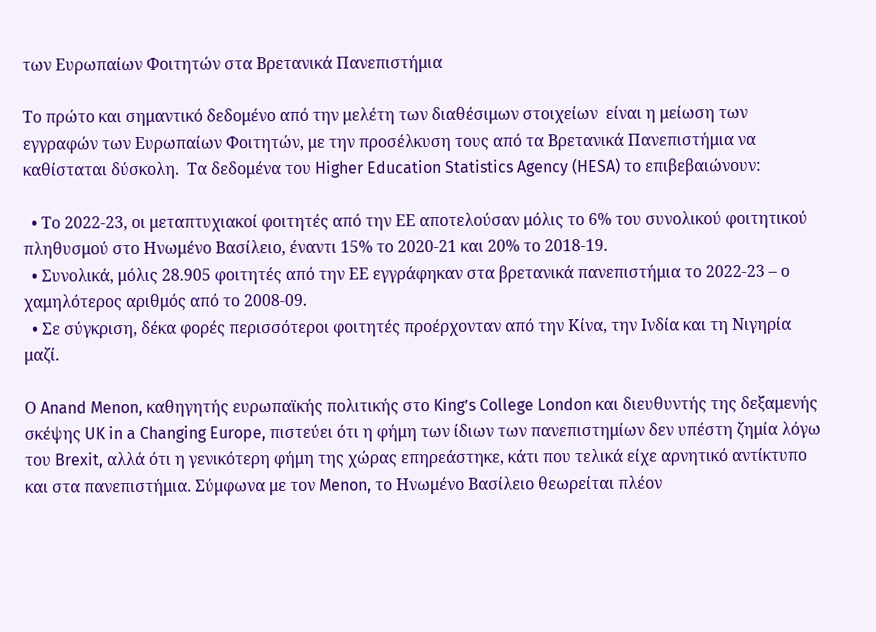των Ευρωπαίων Φοιτητών στα Βρετανικά Πανεπιστήμια

Το πρώτο και σημαντικό δεδομένο από την μελέτη των διαθέσιμων στοιχείων  είναι η μείωση των  εγγραφών των Ευρωπαίων Φοιτητών, με την προσέλκυση τους από τα Βρετανικά Πανεπιστήμια να καθίσταται δύσκολη.  Τα δεδομένα του Higher Education Statistics Agency (HESA) το επιβεβαιώνουν:

  • Το 2022-23, οι μεταπτυχιακοί φοιτητές από την ΕΕ αποτελούσαν μόλις το 6% του συνολικού φοιτητικού πληθυσμού στο Ηνωμένο Βασίλειο, έναντι 15% το 2020-21 και 20% το 2018-19.
  • Συνολικά, μόλις 28.905 φοιτητές από την ΕΕ εγγράφηκαν στα βρετανικά πανεπιστήμια το 2022-23 – ο χαμηλότερος αριθμός από το 2008-09.
  • Σε σύγκριση, δέκα φορές περισσότεροι φοιτητές προέρχονταν από την Κίνα, την Ινδία και τη Νιγηρία μαζί.

Ο Anand Menon, καθηγητής ευρωπαϊκής πολιτικής στο King’s College London και διευθυντής της δεξαμενής σκέψης UK in a Changing Europe, πιστεύει ότι η φήμη των ίδιων των πανεπιστημίων δεν υπέστη ζημία λόγω του Brexit, αλλά ότι η γενικότερη φήμη της χώρας επηρεάστηκε, κάτι που τελικά είχε αρνητικό αντίκτυπο και στα πανεπιστήμια. Σύμφωνα με τον Menon, το Ηνωμένο Βασίλειο θεωρείται πλέον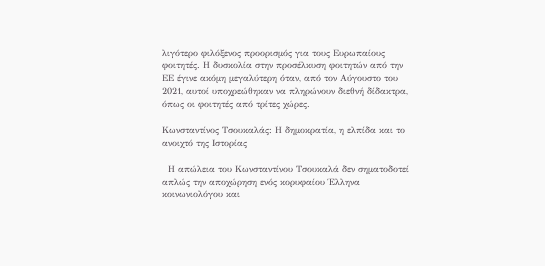λιγότερο φιλόξενος προορισμός για τους Ευρωπαίους φοιτητές. Η δυσκολία στην προσέλκυση φοιτητών από την ΕΕ έγινε ακόμη μεγαλύτερη όταν, από τον Αύγουστο του 2021, αυτοί υποχρεώθηκαν να πληρώνουν διεθνή δίδακτρα, όπως οι φοιτητές από τρίτες χώρες.

Κωνσταντίνος Τσουκαλάς: Η δημοκρατία, η ελπίδα και το ανοιχτό της Ιστορίας

  Η απώλεια του Κωνσταντίνου Τσουκαλά δεν σηματοδοτεί απλώς την αποχώρηση ενός κορυφαίου Έλληνα κοινωνιολόγου και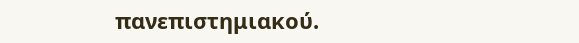πανεπιστημιακού.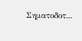Σηματοδοτ...